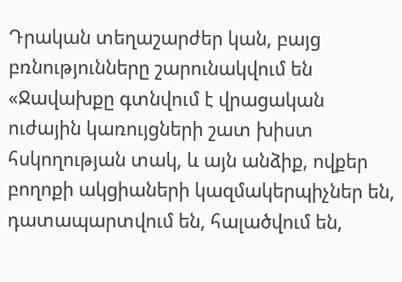Դրական տեղաշարժեր կան, բայց բռնությունները շարունակվում են
«Ջավախքը գտնվում է վրացական ուժային կառույցների շատ խիստ հսկողության տակ, և այն անձիք, ովքեր բողոքի ակցիաների կազմակերպիչներ են, դատապարտվում են, հալածվում են,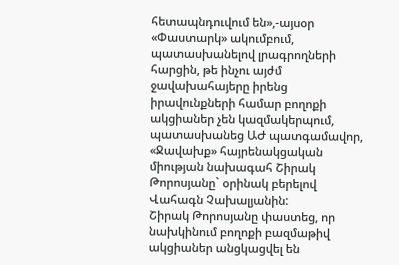հետապնդուվում են»,-այսօր «Փաստարկ» ակումբում, պատասխանելով լրագրողների հարցին, թե ինչու այժմ ջավախահայերը իրենց իրավունքների համար բողոքի ակցիաներ չեն կազմակերպում, պատասխանեց ԱԺ պատգամավոր, «Ջավախք» հայրենակցական միության նախագահ Շիրակ Թորոսյանը` օրինակ բերելով Վահագն Չախալյանին:
Շիրակ Թորոսյանը փաստեց, որ նախկինում բողոքի բազմաթիվ ակցիաներ անցկացվել են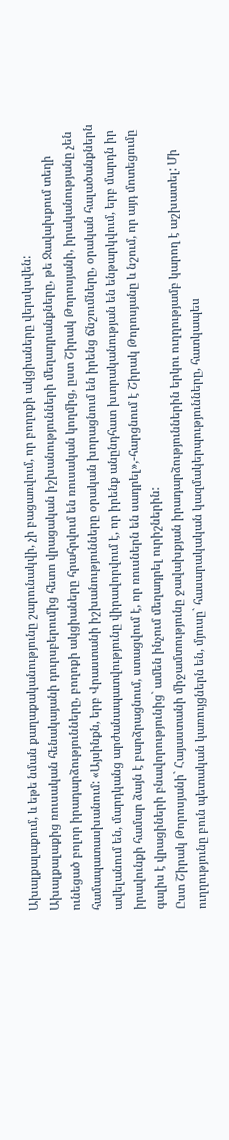Ախալքալաքում, և եթե նման քաղաքականությունը շարունակվի, չի բացառվում, որ բողոքի ակցիաները վերսկսվեն:
Ախալքալաքից ռուսական հենակայանի դուրսբերումից հետո վրացական իշխանությունների մեղադրանքները, թե Ջավախքում տեղի ունեցած բոլոր իրադարձությունները, բողոքի ակցիաները հրահրվում են ռուսական կողմից, ըստ Շիրակ Թորոսյանի, իրականությանը չեն համապատասխանում: «Այսինքն, երբ Վրաստանի իշխանությունները օրական խորացնում են իրենց ճնշումները, օրական հալածանքներն ավելանում են, մարդկանց արժանապատվությունը վիրավորվում է, որ իրենք անընդհատ խտրականության են ենթարկվում, երբ մարդն իր իրավունքի համար ձայն է բարձրացնում, ստացվում է, որ ռուսներն են սադրել»,-հարցնում է Շիրակ Թորոսյանը և նշում, որ այդ մոտեցումը գալիս է վրացիների բնավորությունից` ամեն ինչում մեղադրել ուրիշներին:
Ըստ Շիրակ Թորոսյանի` Հայաստանի միջամտությունը ջավախքյան իրադարձություններին երկու ուղղությամբ կարող է աշխատել: Մի ուղղությունը բուն պետական կառույցներն են, մյուսը` հասարակական կազմակերպությունները, հատկապես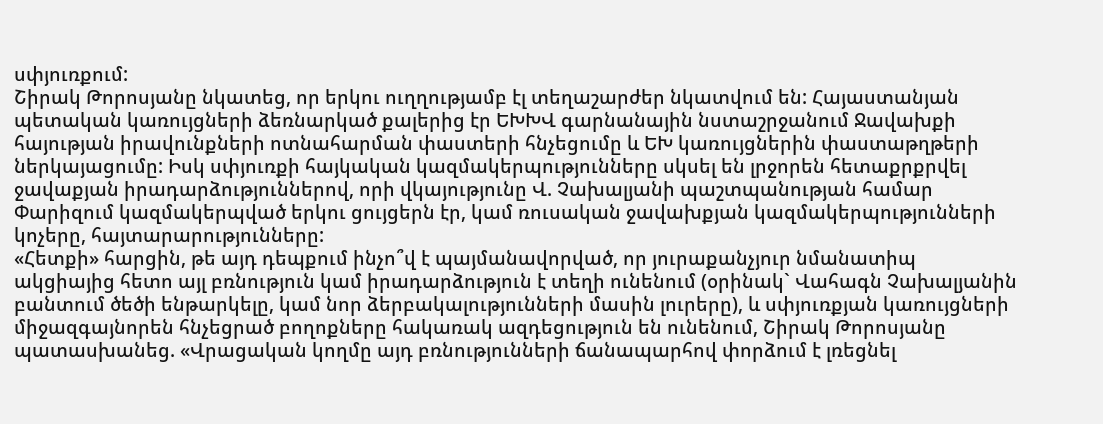սփյուռքում:
Շիրակ Թորոսյանը նկատեց, որ երկու ուղղությամբ էլ տեղաշարժեր նկատվում են: Հայաստանյան պետական կառույցների ձեռնարկած քալերից էր ԵԽԽՎ գարնանային նստաշրջանում Ջավախքի հայության իրավունքների ոտնահարման փաստերի հնչեցումը և ԵԽ կառույցներին փաստաթղթերի ներկայացումը: Իսկ սփյուռքի հայկական կազմակերպությունները սկսել են լրջորեն հետաքրքրվել ջավաքյան իրադարձություններով, որի վկայությունը Վ. Չախալյանի պաշտպանության համար Փարիզում կազմակերպված երկու ցույցերն էր, կամ ռուսական ջավախքյան կազմակերպությունների կոչերը, հայտարարությունները:
«Հետքի» հարցին, թե այդ դեպքում ինչո՞վ է պայմանավորված, որ յուրաքանչյուր նմանատիպ ակցիայից հետո այլ բռնություն կամ իրադարձություն է տեղի ունենում (օրինակ` Վահագն Չախալյանին բանտում ծեծի ենթարկելը, կամ նոր ձերբակալությունների մասին լուրերը), և սփյուռքյան կառույցների միջազգայնորեն հնչեցրած բողոքները հակառակ ազդեցություն են ունենում, Շիրակ Թորոսյանը պատասխանեց. «Վրացական կողմը այդ բռնությունների ճանապարհով փորձում է լռեցնել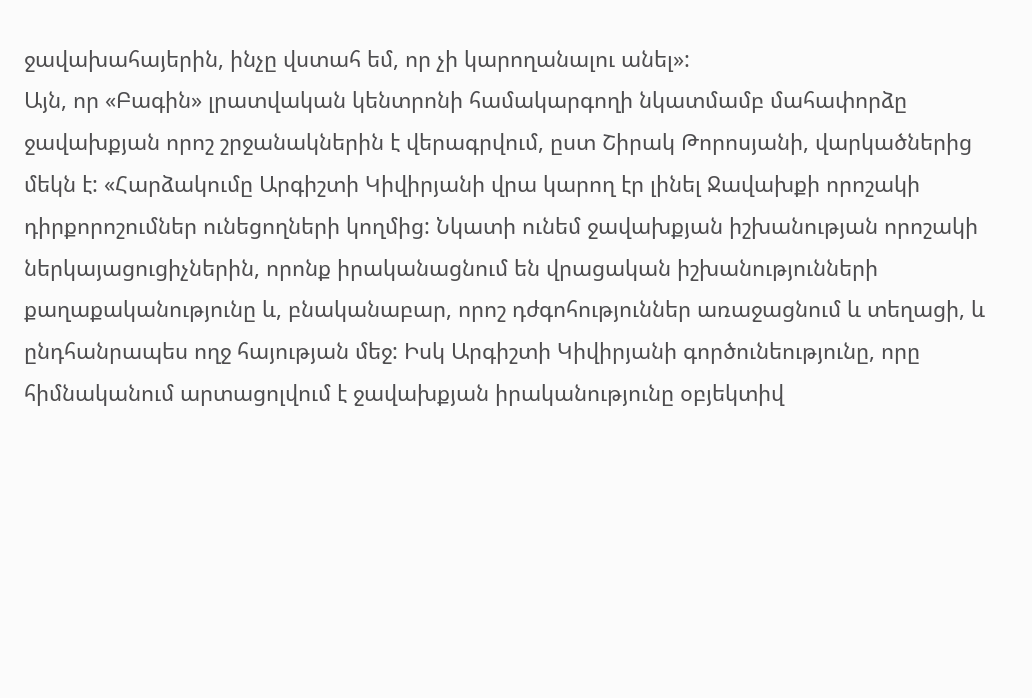ջավախահայերին, ինչը վստահ եմ, որ չի կարողանալու անել»:
Այն, որ «Բագին» լրատվական կենտրոնի համակարգողի նկատմամբ մահափորձը ջավախքյան որոշ շրջանակներին է վերագրվում, ըստ Շիրակ Թորոսյանի, վարկածներից մեկն է: «Հարձակումը Արգիշտի Կիվիրյանի վրա կարող էր լինել Ջավախքի որոշակի դիրքորոշումներ ունեցողների կողմից: Նկատի ունեմ ջավախքյան իշխանության որոշակի ներկայացուցիչներին, որոնք իրականացնում են վրացական իշխանությունների քաղաքականությունը և, բնականաբար, որոշ դժգոհություններ առաջացնում և տեղացի, և ընդհանրապես ողջ հայության մեջ: Իսկ Արգիշտի Կիվիրյանի գործունեությունը, որը հիմնականում արտացոլվում է ջավախքյան իրականությունը օբյեկտիվ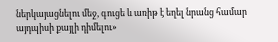ներկայացնելու մեջ, գուցե և առիթ է եղել նրանց համար այդպիսի քայլի դիմելու»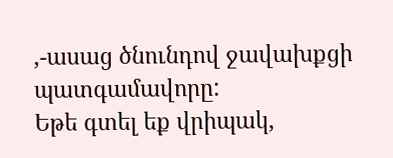,-ասաց ծնունդով ջավախքցի պատգամավորը:
Եթե գտել եք վրիպակ,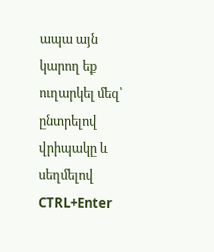ապա այն կարող եք ուղարկել մեզ՝ ընտրելով վրիպակը և սեղմելով CTRL+Enter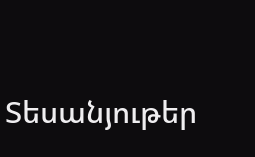Տեսանյութեր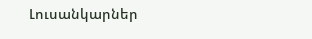Լուսանկարներ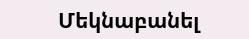Մեկնաբանել